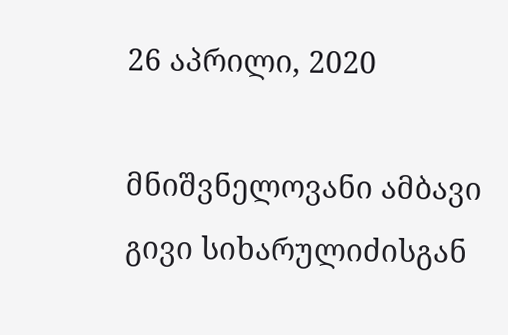26 აპრილი, 2020

მნიშვნელოვანი ამბავი გივი სიხარულიძისგან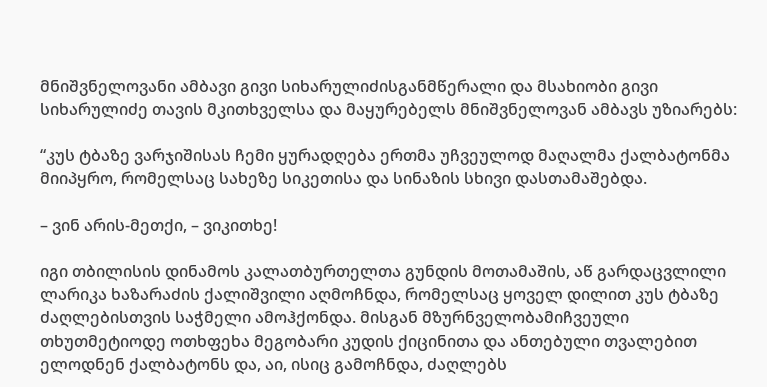მნიშვნელოვანი ამბავი გივი სიხარულიძისგანმწერალი და მსახიობი გივი სიხარულიძე თავის მკითხველსა და მაყურებელს მნიშვნელოვან ამბავს უზიარებს:

“კუს ტბაზე ვარჯიშისას ჩემი ყურადღება ერთმა უჩვეულოდ მაღალმა ქალბატონმა მიიპყრო, რომელსაც სახეზე სიკეთისა და სინაზის სხივი დასთამაშებდა.

– ვინ არის-მეთქი, – ვიკითხე!

იგი თბილისის დინამოს კალათბურთელთა გუნდის მოთამაშის, აწ გარდაცვლილი ლარიკა ხაზარაძის ქალიშვილი აღმოჩნდა, რომელსაც ყოველ დილით კუს ტბაზე ძაღლებისთვის საჭმელი ამოჰქონდა. მისგან მზურნველობამიჩვეული თხუთმეტიოდე ოთხფეხა მეგობარი კუდის ქიცინითა და ანთებული თვალებით ელოდნენ ქალბატონს და, აი, ისიც გამოჩნდა, ძაღლებს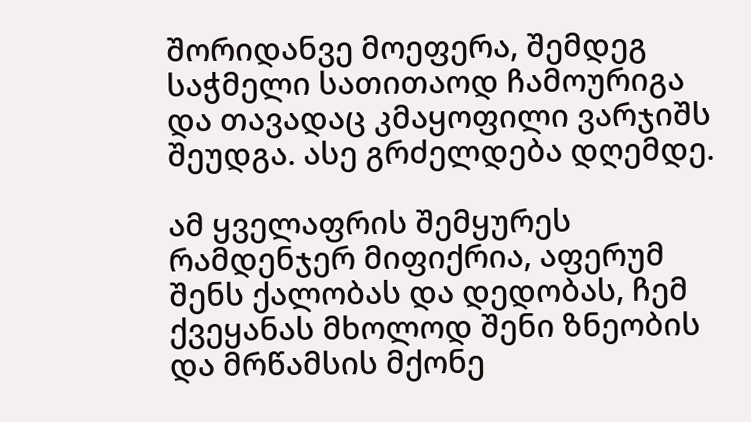შორიდანვე მოეფერა, შემდეგ საჭმელი სათითაოდ ჩამოურიგა და თავადაც კმაყოფილი ვარჯიშს შეუდგა. ასე გრძელდება დღემდე.

ამ ყველაფრის შემყურეს რამდენჯერ მიფიქრია, აფერუმ შენს ქალობას და დედობას, ჩემ ქვეყანას მხოლოდ შენი ზნეობის და მრწამსის მქონე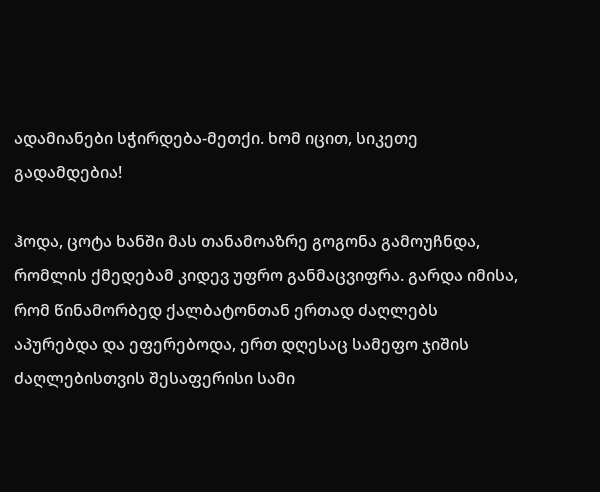ადამიანები სჭირდება-მეთქი. ხომ იცით, სიკეთე გადამდებია!

ჰოდა, ცოტა ხანში მას თანამოაზრე გოგონა გამოუჩნდა, რომლის ქმედებამ კიდევ უფრო განმაცვიფრა. გარდა იმისა, რომ წინამორბედ ქალბატონთან ერთად ძაღლებს აპურებდა და ეფერებოდა, ერთ დღესაც სამეფო ჯიშის ძაღლებისთვის შესაფერისი სამი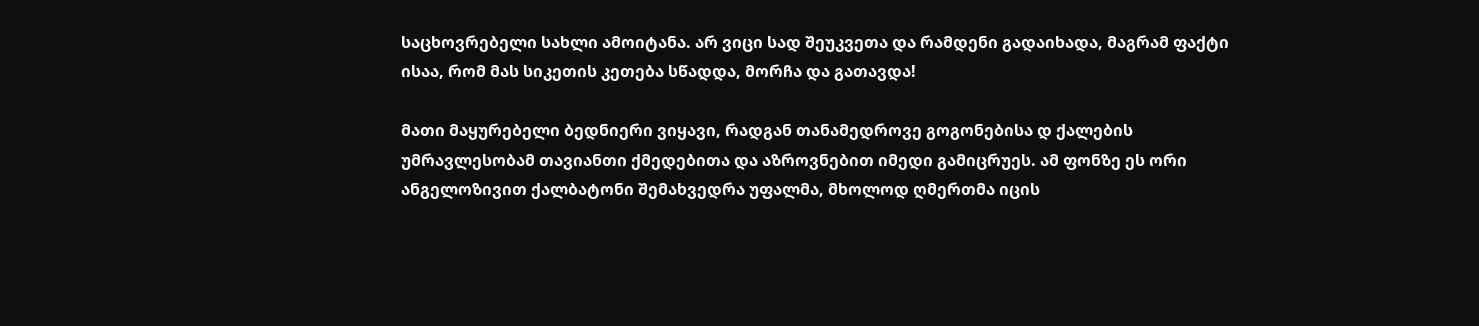საცხოვრებელი სახლი ამოიტანა. არ ვიცი სად შეუკვეთა და რამდენი გადაიხადა, მაგრამ ფაქტი ისაა, რომ მას სიკეთის კეთება სწადდა, მორჩა და გათავდა!

მათი მაყურებელი ბედნიერი ვიყავი, რადგან თანამედროვე გოგონებისა დ ქალების უმრავლესობამ თავიანთი ქმედებითა და აზროვნებით იმედი გამიცრუეს. ამ ფონზე ეს ორი ანგელოზივით ქალბატონი შემახვედრა უფალმა, მხოლოდ ღმერთმა იცის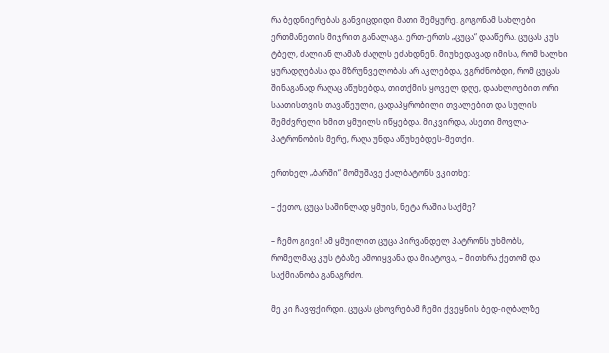რა ბედნიერებას განვიცდიდი მათი შემყურე. გოგონამ სახლები ერთმანეთის მიჯრით განალაგა. ერთ-ერთს „ცუცა“ დააწერა. ცუცას კუს ტბელ, ძალიან ლამაზ ძაღლს ეძახდნენ. მიუხედავად იმისა, რომ ხალხი ყურადღებასა და მზრუნველობას არ აკლებდა, ვგრძნობდი, რომ ცუცას შინაგანად რაღაც აწუხებდა, თითქმის ყოველ დღე, დაახლოებით ორი საათისთვის თავაწეული, ცადაპყრობილი თვალებით და სულის შემძვრელი ხმით ყმუილს იწყებდა. მიკვირდა, ასეთი მოვლა-პატრონობის მერე, რაღა უნდა აწუხებდეს-მეთქი.

ერთხელ „ბარში“ მომუშავე ქალბატონს ვკითხე:

– ქეთო, ცუცა საშინლად ყმუის, ნეტა რაშია საქმე?

– ჩემო გივი! ამ ყმუილით ცუცა პირვანდელ პატრონს უხმობს, რომელმაც კუს ტბაზე ამოიყვანა და მიატოვა, – მითხრა ქეთომ და საქმიანობა განაგრძო.

მე კი ჩავფქირდი. ცუცას ცხოვრებამ ჩემი ქვეყნის ბედ-იღბალზე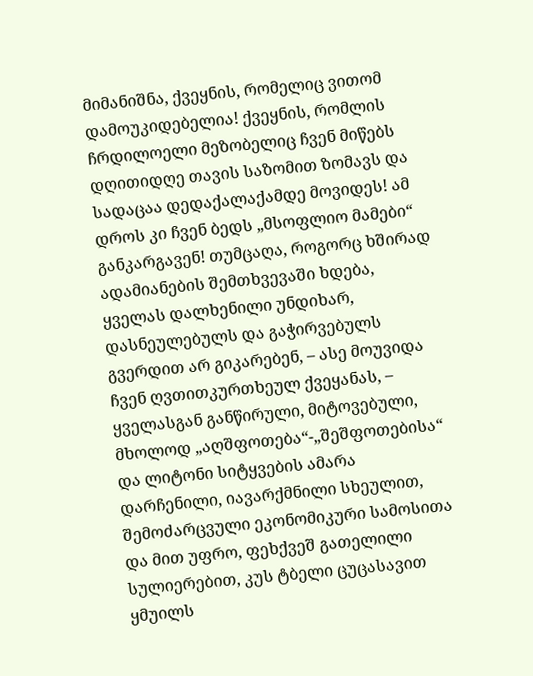მიმანიშნა, ქვეყნის, რომელიც ვითომ დამოუკიდებელია! ქვეყნის, რომლის ჩრდილოელი მეზობელიც ჩვენ მიწებს დღითიდღე თავის საზომით ზომავს და სადაცაა დედაქალაქამდე მოვიდეს! ამ დროს კი ჩვენ ბედს „მსოფლიო მამები“ განკარგავენ! თუმცაღა, როგორც ხშირად ადამიანების შემთხვევაში ხდება, ყველას დალხენილი უნდიხარ, დასნეულებულს და გაჭირვებულს გვერდით არ გიკარებენ, – ასე მოუვიდა ჩვენ ღვთითკურთხეულ ქვეყანას, – ყველასგან განწირული, მიტოვებული, მხოლოდ „აღშფოთება“-„შეშფოთებისა“ და ლიტონი სიტყვების ამარა დარჩენილი, იავარქმნილი სხეულით, შემოძარცვული ეკონომიკური სამოსითა და მით უფრო, ფეხქვეშ გათელილი სულიერებით, კუს ტბელი ცუცასავით ყმუილს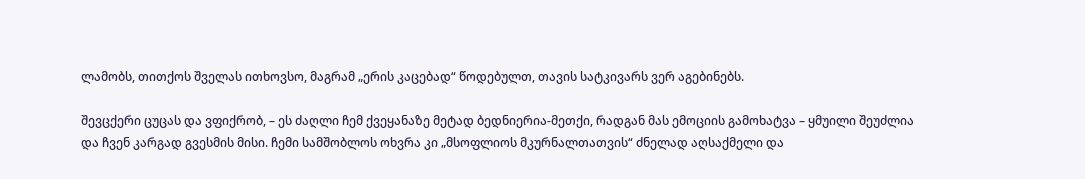ლამობს, თითქოს შველას ითხოვსო, მაგრამ „ერის კაცებად“ წოდებულთ, თავის სატკივარს ვერ აგებინებს.

შევცქერი ცუცას და ვფიქრობ, – ეს ძაღლი ჩემ ქვეყანაზე მეტად ბედნიერია-მეთქი, რადგან მას ემოციის გამოხატვა – ყმუილი შეუძლია და ჩვენ კარგად გვესმის მისი. ჩემი სამშობლოს ოხვრა კი „მსოფლიოს მკურნალთათვის“ ძნელად აღსაქმელი და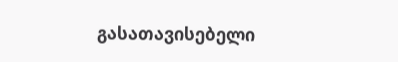გასათავისებელი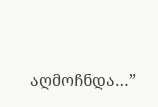აღმოჩნდა…”